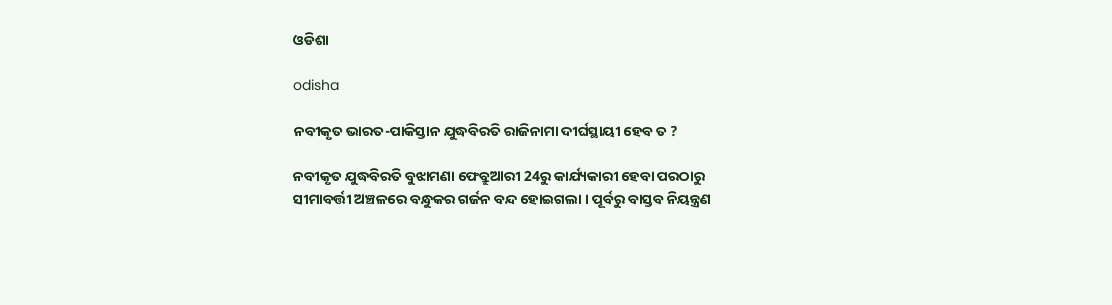ଓଡିଶା

odisha

ନବୀକୃତ ଭାରତ-ପାକିସ୍ତାନ ଯୁଦ୍ଧବିରତି ରାଜିନାମା ଦୀର୍ଘସ୍ଥାୟୀ ହେବ ତ ?

ନବୀକୃତ ଯୁଦ୍ଧବିରତି ବୁଝାମଣା ଫେବ୍ରୁଆରୀ 24ରୁ କାର୍ଯ୍ୟକାରୀ ହେବା ପରଠାରୁ ସୀମାବର୍ତ୍ତୀ ଅଞ୍ଚଳରେ ବନ୍ଧୁକର ଗର୍ଜନ ବନ୍ଦ ହୋଇଗଲା । ପୂର୍ବରୁ ବାସ୍ତବ ନିୟନ୍ତ୍ରଣ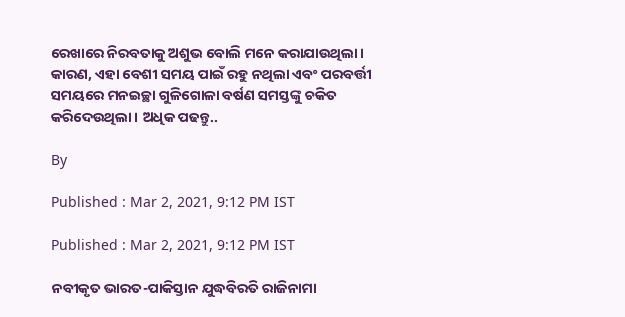ରେଖାରେ ନିରବତାକୁ ଅଶୁଭ ବୋଲି ମନେ କରାଯାଉଥିଲା । କାରଣ, ଏହା ବେଶୀ ସମୟ ପାଇଁ ରହୁ ନଥିଲା ଏବଂ ପରବର୍ତ୍ତୀ ସମୟରେ ମନଇଚ୍ଛା ଗୁଳିଗୋଳା ବର୍ଷଣ ସମସ୍ତଙ୍କୁ ଚକିତ କରିଦେଉଥିଲା । ଅଧିକ ପଢନ୍ତୁ..

By

Published : Mar 2, 2021, 9:12 PM IST

Published : Mar 2, 2021, 9:12 PM IST

ନବୀକୃତ ଭାରତ-ପାକିସ୍ତାନ ଯୁଦ୍ଧବିରତି ରାଜିନାମା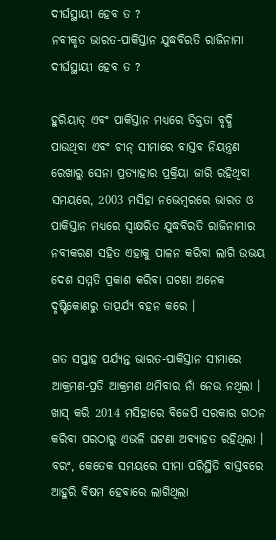ଦୀର୍ଘସ୍ଥାୟୀ ହେବ ତ ?
ନବୀକୃତ ଭାରତ-ପାକିସ୍ତାନ ଯୁଦ୍ଧବିରତି ରାଜିନାମା ଦୀର୍ଘସ୍ଥାୟୀ ହେବ ତ ?

ହୁରିୟାତ୍‌ ଏବଂ ପାକିସ୍ତାନ ମଧ୍ୟରେ ତିକ୍ତତା ବୃଦ୍ଧି ପାଉଥିବା ଏବଂ ଚୀନ୍‌ ସୀମାରେ ବାସ୍ତବ ନିୟନ୍ତ୍ରଣ ରେଖାରୁ ସେନା ପ୍ରତ୍ୟାହାର ପ୍ରକ୍ରିୟା ଜାରି ରହିଥିବା ସମୟରେ, 2003 ମସିହା ନଭେମ୍ବରରେ ଭାରତ ଓ ପାକିସ୍ତାନ ମଧ୍ୟରେ ସ୍ବାକ୍ଷରିତ ଯୁଦ୍ଧବିରତି ରାଜିନାମାର ନବୀକରଣ ସହିତ ଏହାକୁ ପାଳନ କରିବା ଲାଗି ଉଭୟ ଦେଶ ସମ୍ମତି ପ୍ରକାଶ କରିବା ଘଟଣା ଅନେକ ଦୃଷ୍ଟିକୋଣରୁ ତାତ୍ପର୍ଯ୍ୟ ବହନ କରେ ।

ଗତ ସପ୍ତାହ ପର୍ଯ୍ୟନ୍ତ ଭାରତ-ପାକିସ୍ତାନ ସୀମାରେ ଆକ୍ରମଣ-ପ୍ରତି ଆକ୍ରମଣ ଥମିବାର ନାଁ ନେଉ ନଥିଲା । ଖାସ୍‌ କରି 2014 ମସିହାରେ ବିଜେପି ସରକାର ଗଠନ କରିବା ପରଠାରୁ ଏଭଳି ଘଟଣା ଅବ୍ୟାହତ ରହିଥିଲା । ବରଂ, କେତେକ ସମୟରେ ସୀମା ପରିସ୍ଥିତି ବାସ୍ତବରେ ଆହୁରି ବିଷମ ହେବାରେ ଲାଗିଥିଲା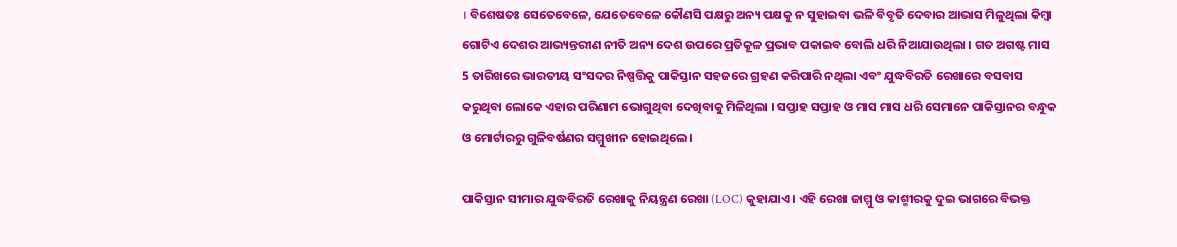। ବିଶେଷତଃ ସେତେବେଳେ, ଯେତେବେଳେ କୌଣସି ପକ୍ଷରୁ ଅନ୍ୟ ପକ୍ଷକୁ ନ ସୁହାଇବା ଭଳି ବିବୃତି ଦେବାର ଆଭାସ ମିଳୁଥିଲା କିମ୍ବା ଗୋଟିଏ ଦେଶର ଆଭ୍ୟନ୍ତରୀଣ ନୀତି ଅନ୍ୟ ଦେଶ ଉପରେ ପ୍ରତିକୂଳ ପ୍ରଭାବ ପକାଇବ ବୋଲି ଧରି ନିଆଯାଉଥିଲା । ଗତ ଅଗଷ୍ଟ ମାସ 5 ତାରିଖରେ ଭାରତୀୟ ସଂସଦର ନିଷ୍ପତ୍ତିକୁ ପାକିସ୍ତାନ ସହଜରେ ଗ୍ରହଣ କରିପାରି ନଥିଲା ଏବଂ ଯୁଦ୍ଧବିରତି ରେଖାରେ ବସବାସ କରୁଥିବା ଲୋକେ ଏହାର ପରିଣାମ ଭୋଗୁଥିବା ଦେଖିବାକୁ ମିଳିଥିଲା । ସପ୍ତାହ ସପ୍ତାହ ଓ ମାସ ମାସ ଧରି ସେମାନେ ପାକିସ୍ତାନର ବନ୍ଧୁକ ଓ ମୋର୍ଟାରରୁ ଗୁଳିବର୍ଷଣର ସମ୍ମୁଖୀନ ହୋଇଥିଲେ ।

ପାକିସ୍ତାନ ସୀମାର ଯୁଦ୍ଧବିରତି ରେଖାକୁ ନିୟନ୍ତ୍ରଣ ରେଖା (LOC) କୁହାଯାଏ । ଏହି ରେଖା ଜାମ୍ମୁ ଓ କାଶ୍ମୀରକୁ ଦୁଇ ଭାଗରେ ବିଭକ୍ତ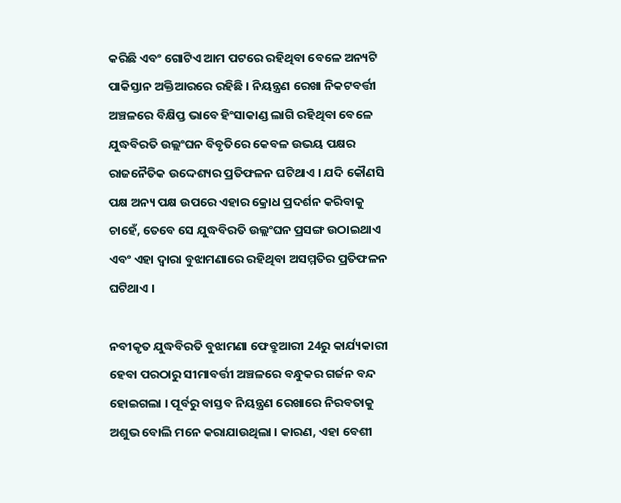କରିଛି ଏବଂ ଗୋଟିଏ ଆମ ପଟରେ ରହିଥିବା ବେଳେ ଅନ୍ୟଟି ପାକିସ୍ତାନ ଅକ୍ତିଆରରେ ରହିଛି । ନିୟନ୍ତ୍ରଣ ରେଖା ନିକଟବର୍ତ୍ତୀ ଅଞ୍ଚଳରେ ବିକ୍ଷିପ୍ତ ଭାବେ ହିଂସାକାଣ୍ଡ ଲାଗି ରହିଥିବା ବେଳେ ଯୁଦ୍ଧବିରତି ଉଲ୍ଲଂଘନ ବିବୃତିରେ କେବଳ ଉଭୟ ପକ୍ଷର ରାଜନୈତିକ ଉଦ୍ଦେଶ୍ୟର ପ୍ରତିଫଳନ ଘଟିଥାଏ । ଯଦି କୌଣସି ପକ୍ଷ ଅନ୍ୟ ପକ୍ଷ ଉପରେ ଏହାର କ୍ରୋଧ ପ୍ରଦର୍ଶନ କରିବାକୁ ଚାହେଁ, ତେବେ ସେ ଯୁଦ୍ଧବିରତି ଉଲ୍ଲଂଘନ ପ୍ରସଙ୍ଗ ଉଠାଇଥାଏ ଏବଂ ଏହା ଦ୍ବାରା ବୁଝାମଣାରେ ରହିଥିବା ଅସମ୍ମତିର ପ୍ରତିଫଳନ ଘଟିଥାଏ ।

ନବୀକୃତ ଯୁଦ୍ଧବିରତି ବୁଝାମଣା ଫେବ୍ରୁଆରୀ 24ରୁ କାର୍ଯ୍ୟକାରୀ ହେବା ପରଠାରୁ ସୀମାବର୍ତ୍ତୀ ଅଞ୍ଚଳରେ ବନ୍ଧୁକର ଗର୍ଜନ ବନ୍ଦ ହୋଇଗଲା । ପୂର୍ବରୁ ବାସ୍ତବ ନିୟନ୍ତ୍ରଣ ରେଖାରେ ନିରବତାକୁ ଅଶୁଭ ବୋଲି ମନେ କରାଯାଉଥିଲା । କାରଣ, ଏହା ବେଶୀ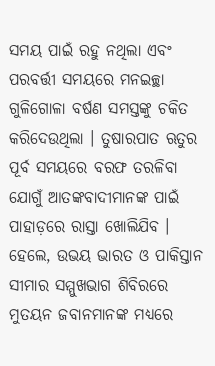ସମୟ ପାଇଁ ରହୁ ନଥିଲା ଏବଂ ପରବର୍ତ୍ତୀ ସମୟରେ ମନଇଚ୍ଛା ଗୁଳିଗୋଳା ବର୍ଷଣ ସମସ୍ତଙ୍କୁ ଚକିତ କରିଦେଉଥିଲା । ତୁଷାରପାତ ଋତୁର ପୂର୍ବ ସମୟରେ ବରଫ ତରଳିବା ଯୋଗୁଁ ଆତଙ୍କବାଦୀମାନଙ୍କ ପାଇଁ ପାହାଡ଼ରେ ରାସ୍ତା ଖୋଲିଯିବ । ହେଲେ, ଉଭୟ ଭାରତ ଓ ପାକିସ୍ତାନ ସୀମାର ସମ୍ମୁଖଭାଗ ଶିବିରରେ ମୁତୟନ ଜବାନମାନଙ୍କ ମଧ୍ୟରେ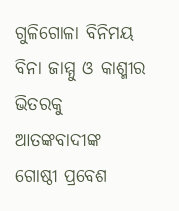ଗୁଳିଗୋଳା ବିନିମୟ ବିନା ଜାମ୍ମୁ ଓ କାଶ୍ମୀର ଭିତରକୁ ଆତଙ୍କବାଦୀଙ୍କ ଗୋଷ୍ଠୀ ପ୍ରବେଶ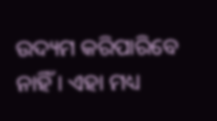ଉଦ୍ୟମ କରିପାରିବେ ନାହିଁ । ଏହା ମଧ୍ୟ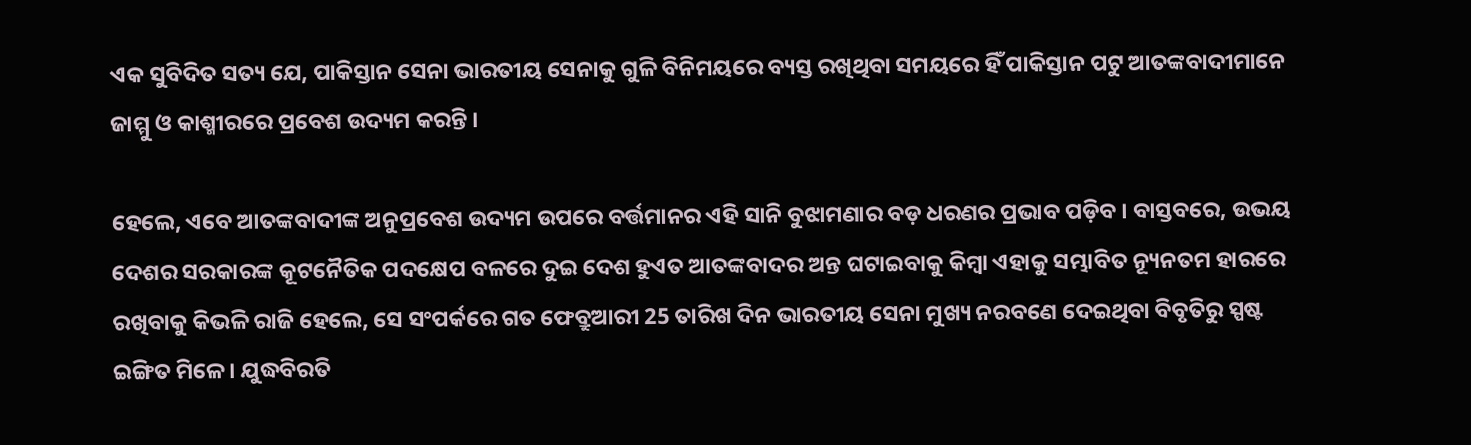ଏକ ସୁବିଦିତ ସତ୍ୟ ଯେ, ପାକିସ୍ତାନ ସେନା ଭାରତୀୟ ସେନାକୁ ଗୁଳି ବିନିମୟରେ ବ୍ୟସ୍ତ ରଖିଥିବା ସମୟରେ ହିଁ ପାକିସ୍ତାନ ପଟୁ ଆତଙ୍କବାଦୀମାନେ ଜାମ୍ମୁ ଓ କାଶ୍ମୀରରେ ପ୍ରବେଶ ଉଦ୍ୟମ କରନ୍ତି ।

ହେଲେ, ଏବେ ଆତଙ୍କବାଦୀଙ୍କ ଅନୁପ୍ରବେଶ ଉଦ୍ୟମ ଉପରେ ବର୍ତ୍ତମାନର ଏହି ସାନି ବୁଝାମଣାର ବଡ଼ ଧରଣର ପ୍ରଭାବ ପଡ଼ିବ । ବାସ୍ତବରେ, ଉଭୟ ଦେଶର ସରକାରଙ୍କ କୂଟନୈତିକ ପଦକ୍ଷେପ ବଳରେ ଦୁଇ ଦେଶ ହୁଏତ ଆତଙ୍କବାଦର ଅନ୍ତ ଘଟାଇବାକୁ କିମ୍ବା ଏହାକୁ ସମ୍ଭାବିତ ନ୍ୟୂନତମ ହାରରେ ରଖିବାକୁ କିଭଳି ରାଜି ହେଲେ, ସେ ସଂପର୍କରେ ଗତ ଫେବ୍ରୁଆରୀ 25 ତାରିଖ ଦିନ ଭାରତୀୟ ସେନା ମୁଖ୍ୟ ନରବଣେ ଦେଇଥିବା ବିବୃତିରୁ ସ୍ପଷ୍ଟ ଇଙ୍ଗିତ ମିଳେ । ଯୁଦ୍ଧବିରତି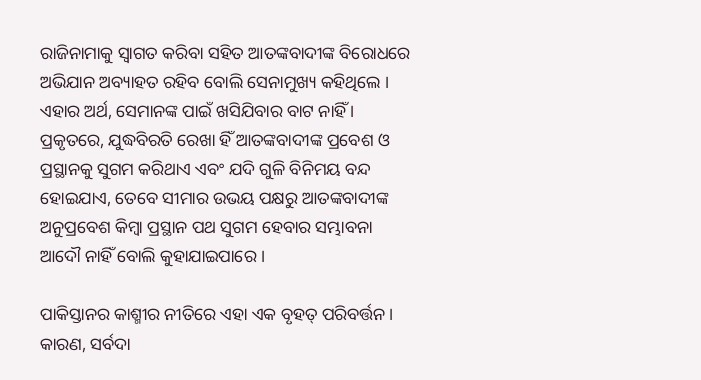ରାଜିନାମାକୁ ସ୍ବାଗତ କରିବା ସହିତ ଆତଙ୍କବାଦୀଙ୍କ ବିରୋଧରେ ଅଭିଯାନ ଅବ୍ୟାହତ ରହିବ ବୋଲି ସେନାମୁଖ୍ୟ କହିଥିଲେ । ଏହାର ଅର୍ଥ, ସେମାନଙ୍କ ପାଇଁ ଖସିଯିବାର ବାଟ ନାହିଁ । ପ୍ରକୃତରେ, ଯୁଦ୍ଧବିରତି ରେଖା ହିଁ ଆତଙ୍କବାଦୀଙ୍କ ପ୍ରବେଶ ଓ ପ୍ରସ୍ଥାନକୁ ସୁଗମ କରିଥାଏ ଏବଂ ଯଦି ଗୁଳି ବିନିମୟ ବନ୍ଦ ହୋଇଯାଏ, ତେବେ ସୀମାର ଉଭୟ ପକ୍ଷରୁ ଆତଙ୍କବାଦୀଙ୍କ ଅନୁପ୍ରବେଶ କିମ୍ବା ପ୍ରସ୍ଥାନ ପଥ ସୁଗମ ହେବାର ସମ୍ଭାବନା ଆଦୌ ନାହିଁ ବୋଲି କୁହାଯାଇପାରେ ।

ପାକିସ୍ତାନର କାଶ୍ମୀର ନୀତିରେ ଏହା ଏକ ବୃହତ୍‌ ପରିବର୍ତ୍ତନ । କାରଣ, ସର୍ବଦା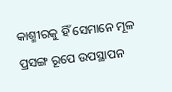କାଶ୍ମୀରକୁ ହିଁ ସେମାନେ ମୂଳ ପ୍ରସଙ୍ଗ ରୂପେ ଉପସ୍ଥାପନ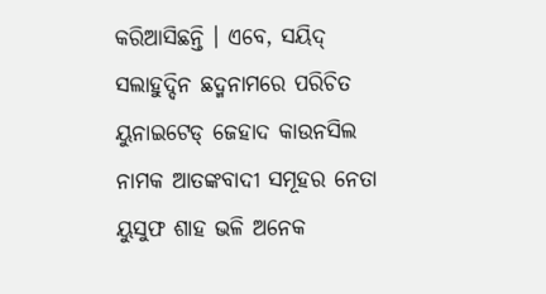କରିଆସିଛନ୍ତି । ଏବେ, ସୟିଦ୍‌ ସଲାହୁଦ୍ଦିନ ଛଦ୍ମନାମରେ ପରିଚିତ ୟୁନାଇଟେଡ୍‌ ଜେହାଦ କାଉନସିଲ ନାମକ ଆତଙ୍କବାଦୀ ସମୂହର ନେତା ୟୁସୁଫ ଶାହ ଭଳି ଅନେକ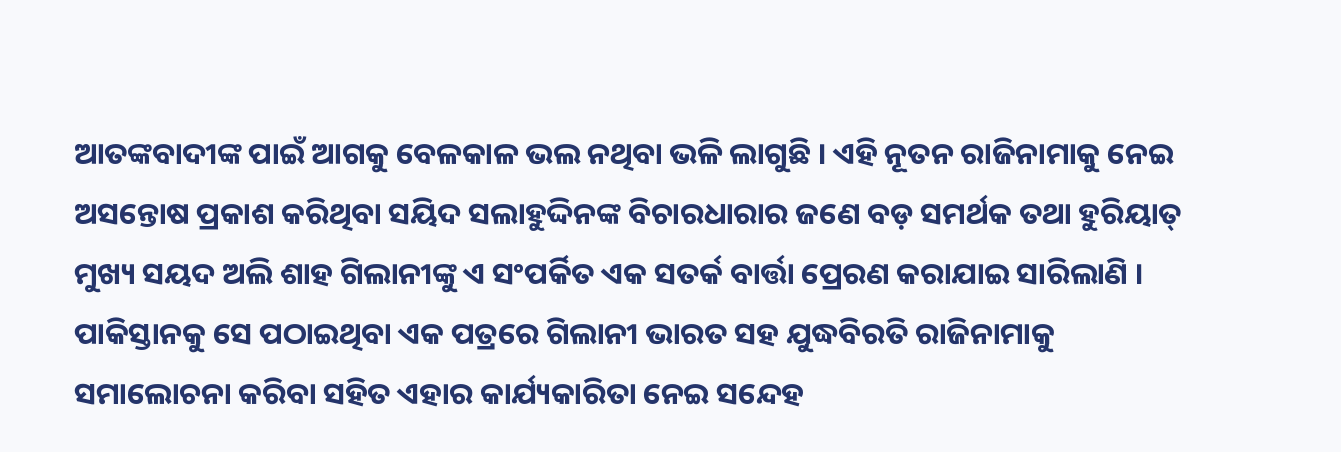ଆତଙ୍କବାଦୀଙ୍କ ପାଇଁ ଆଗକୁ ବେଳକାଳ ଭଲ ନଥିବା ଭଳି ଲାଗୁଛି । ଏହି ନୂତନ ରାଜିନାମାକୁ ନେଇ ଅସନ୍ତୋଷ ପ୍ରକାଶ କରିଥିବା ସୟିଦ ସଲାହୁଦ୍ଦିନଙ୍କ ବିଚାରଧାରାର ଜଣେ ବଡ଼ ସମର୍ଥକ ତଥା ହୁରିୟାତ୍‌ ମୁଖ୍ୟ ସୟଦ ଅଲି ଶାହ ଗିଲାନୀଙ୍କୁ ଏ ସଂପର୍କିତ ଏକ ସତର୍କ ବାର୍ତ୍ତା ପ୍ରେରଣ କରାଯାଇ ସାରିଲାଣି । ପାକିସ୍ତାନକୁ ସେ ପଠାଇଥିବା ଏକ ପତ୍ରରେ ଗିଲାନୀ ଭାରତ ସହ ଯୁଦ୍ଧବିରତି ରାଜିନାମାକୁ ସମାଲୋଚନା କରିବା ସହିତ ଏହାର କାର୍ଯ୍ୟକାରିତା ନେଇ ସନ୍ଦେହ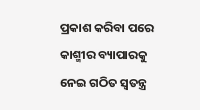ପ୍ରକାଶ କରିବା ପରେ କାଶ୍ମୀର ବ୍ୟାପାରକୁ ନେଇ ଗଠିତ ସ୍ବତନ୍ତ୍ର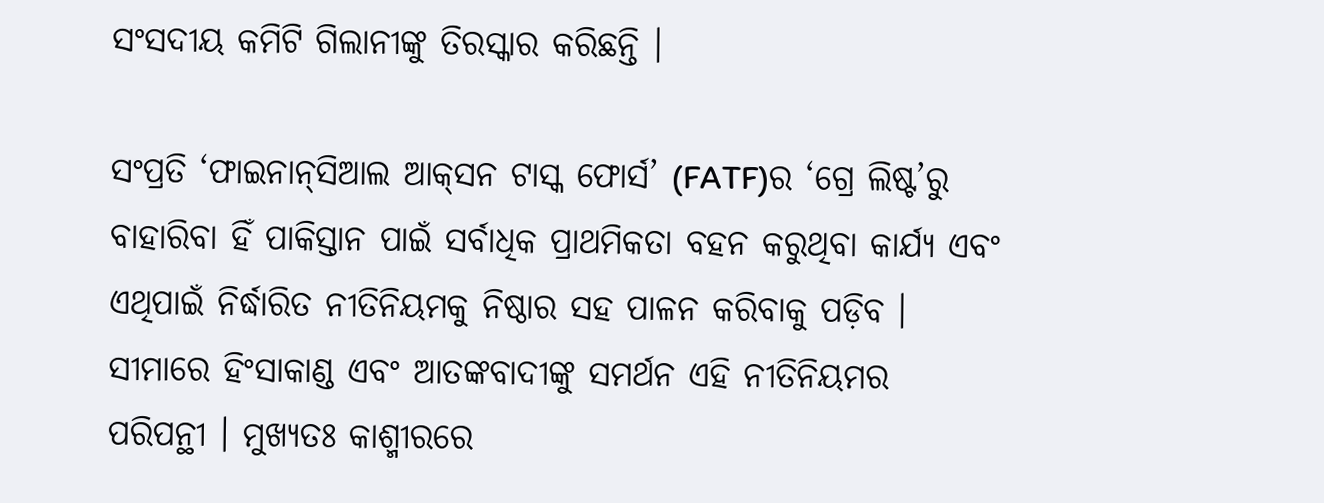ସଂସଦୀୟ କମିଟି ଗିଲାନୀଙ୍କୁ ତିରସ୍କାର କରିଛନ୍ତି ।

ସଂପ୍ରତି ‘ଫାଇନାନ୍‌ସିଆଲ ଆକ୍‌ସନ ଟାସ୍କ ଫୋର୍ସ’ (FATF)ର ‘ଗ୍ରେ ଲିଷ୍ଟ’ରୁ ବାହାରିବା ହିଁ ପାକିସ୍ତାନ ପାଇଁ ସର୍ବାଧିକ ପ୍ରାଥମିକତା ବହନ କରୁଥିବା କାର୍ଯ୍ୟ ଏବଂ ଏଥିପାଇଁ ନିର୍ଦ୍ଧାରିତ ନୀତିନିୟମକୁ ନିଷ୍ଠାର ସହ ପାଳନ କରିବାକୁ ପଡ଼ିବ । ସୀମାରେ ହିଂସାକାଣ୍ଡ ଏବଂ ଆତଙ୍କବାଦୀଙ୍କୁ ସମର୍ଥନ ଏହି ନୀତିନିୟମର ପରିପନ୍ଥୀ । ମୁଖ୍ୟତଃ କାଶ୍ମୀରରେ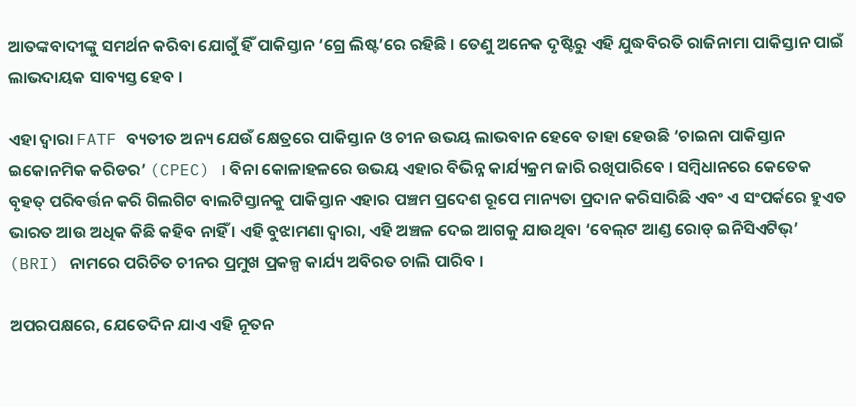ଆତଙ୍କବାଦୀଙ୍କୁ ସମର୍ଥନ କରିବା ଯୋଗୁଁ ହିଁ ପାକିସ୍ତାନ ‘ଗ୍ରେ ଲିଷ୍ଟ’ରେ ରହିଛି । ତେଣୁ ଅନେକ ଦୃଷ୍ଟିରୁ ଏହି ଯୁଦ୍ଧବିରତି ରାଜିନାମା ପାକିସ୍ତାନ ପାଇଁ ଲାଭଦାୟକ ସାବ୍ୟସ୍ତ ହେବ ।

ଏହା ଦ୍ବାରା FATF ବ୍ୟତୀତ ଅନ୍ୟ ଯେଉଁ କ୍ଷେତ୍ରରେ ପାକିସ୍ତାନ ଓ ଚୀନ ଉଭୟ ଲାଭବାନ ହେବେ ତାହା ହେଉଛି ‘ଚାଇନା ପାକିସ୍ତାନ ଇକୋନମିକ କରିଡର’ (CPEC) । ବିନା କୋଳାହଳରେ ଉଭୟ ଏହାର ବିଭିନ୍ନ କାର୍ଯ୍ୟକ୍ରମ ଜାରି ରଖିପାରିବେ । ସମ୍ବିଧାନରେ କେତେକ ବୃହତ୍‌ ପରିବର୍ତ୍ତନ କରି ଗିଲଗିଟ ବାଲଟିସ୍ତାନକୁ ପାକିସ୍ତାନ ଏହାର ପଞ୍ଚମ ପ୍ରଦେଶ ରୂପେ ମାନ୍ୟତା ପ୍ରଦାନ କରିସାରିଛି ଏବଂ ଏ ସଂପର୍କରେ ହୁଏତ ଭାରତ ଆଉ ଅଧିକ କିଛି କହିବ ନାହିଁ । ଏହି ବୁଝାମଣା ଦ୍ବାରା, ଏହି ଅଞ୍ଚଳ ଦେଇ ଆଗକୁ ଯାଉଥିବା ‘ବେଲ୍‌ଟ ଆଣ୍ଡ ରୋଡ୍‌ ଇନିସିଏଟିଭ୍‌’ (BRI) ନାମରେ ପରିଚିତ ଚୀନର ପ୍ରମୁଖ ପ୍ରକଳ୍ପ କାର୍ଯ୍ୟ ଅବିରତ ଚାଲି ପାରିବ ।

ଅପରପକ୍ଷରେ, ଯେତେଦିନ ଯାଏ ଏହି ନୂତନ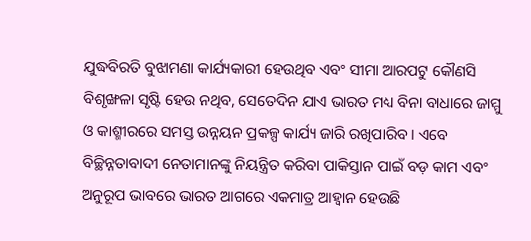ଯୁଦ୍ଧବିରତି ବୁଝାମଣା କାର୍ଯ୍ୟକାରୀ ହେଉଥିବ ଏବଂ ସୀମା ଆରପଟୁ କୌଣସି ବିଶୃଙ୍ଖଳା ସୃଷ୍ଟି ହେଉ ନଥିବ, ସେତେଦିନ ଯାଏ ଭାରତ ମଧ୍ୟ ବିନା ବାଧାରେ ଜାମ୍ମୁ ଓ କାଶ୍ମୀରରେ ସମସ୍ତ ଉନ୍ନୟନ ପ୍ରକଳ୍ପ କାର୍ଯ୍ୟ ଜାରି ରଖିପାରିବ । ଏବେ ବିଚ୍ଛିନ୍ନତାବାଦୀ ନେତାମାନଙ୍କୁ ନିୟନ୍ତ୍ରିତ କରିବା ପାକିସ୍ତାନ ପାଇଁ ବଡ଼ କାମ ଏବଂ ଅନୁରୂପ ଭାବରେ ଭାରତ ଆଗରେ ଏକମାତ୍ର ଆହ୍ବାନ ହେଉଛି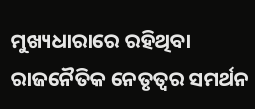ମୁଖ୍ୟଧାରାରେ ରହିଥିବା ରାଜନୈତିକ ନେତୃତ୍ବର ସମର୍ଥନ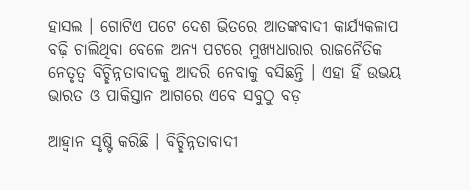ହାସଲ । ଗୋଟିଏ ପଟେ ଦେଶ ଭିତରେ ଆତଙ୍କବାଦୀ କାର୍ଯ୍ୟକଳାପ ବଢ଼ି ଚାଲିଥିବା ବେଳେ ଅନ୍ୟ ପଟରେ ମୁଖ୍ୟଧାରାର ରାଜନୈତିକ ନେତୃତ୍ବ ବିଚ୍ଛିନ୍ନତାବାଦକୁ ଆଦରି ନେବାକୁ ବସିଛନ୍ତି । ଏହା ହିଁ ଉଭୟ ଭାରତ ଓ ପାକିସ୍ତାନ ଆଗରେ ଏବେ ସବୁଠୁ ବଡ଼

ଆହ୍ବାନ ସୃଷ୍ଟି କରିଛି । ବିଚ୍ଛିନ୍ନତାବାଦୀ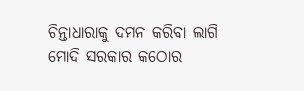ଚିନ୍ତାଧାରାକୁ ଦମନ କରିବା ଲାଗି ମୋଦି ସରକାର କଠୋର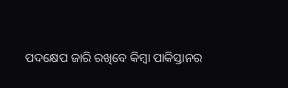ପଦକ୍ଷେପ ଜାରି ରଖିବେ କିମ୍ବା ପାକିସ୍ତାନର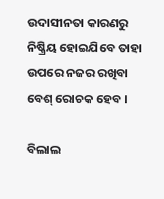ଉଦାସୀନତା କାରଣରୁ ନିଷ୍କ୍ରିୟ ହୋଇଯିବେ ତାହା ଉପରେ ନଜର ରଖିବା ବେଶ୍‌ ରୋଚକ ହେବ ।

ବିଲାଲ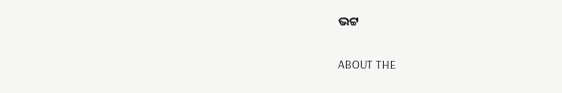ଭଟ୍ଟ

ABOUT THE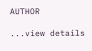AUTHOR

...view details